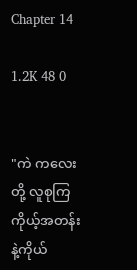Chapter 14

1.2K 48 0


"ကဲ ကလေးတို့ လူစုကြ ကိုယ့်အတန်းနဲ့ကိုယ်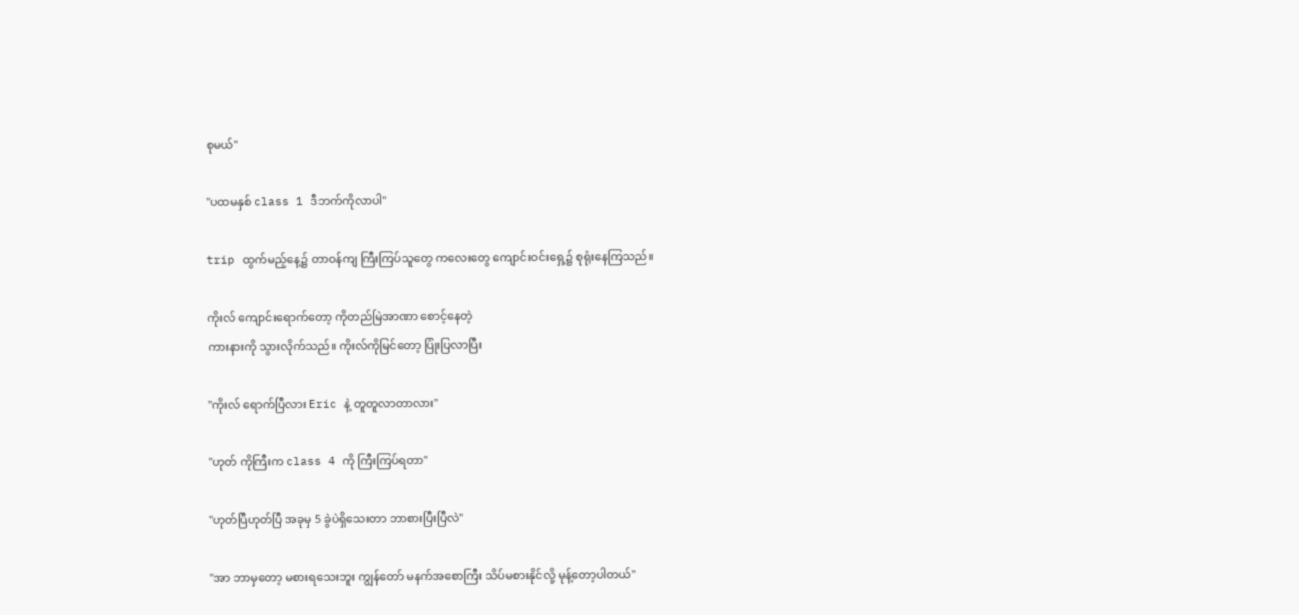စုမယ်"

"ပထမနှစ် class 1 ဒီဘက်ကိုလာပါ"

trip ထွက်မည့်နေ့၌ တာဝန်ကျ ကြီးကြပ်သူတွေ ကလေးတွေ ကျောင်းဝင်းရှေ့၌ စုရုံးနေကြသည်။

ကိုးလ် ကျောင်းရောက်တော့ ကိုတည်မြဲအာဏာ စောင့်နေတဲ့
ကားနားကို သွားလိုက်သည်။ ကိုးလ်ကိုမြင်တော့ ပြုံးပြလာပြီး

"ကိုးလ် ရောက်ပြီလား Eric နဲ့ တူတူလာတာလား"

"ဟုတ် ကိုကြီးက class 4 ကို ကြီးကြပ်ရတာ"

"ဟုတ်ပြီဟုတ်ပြီ အခုမှ 5 ခွဲပဲရှိသေးတာ ဘာစားပြီးပြီလဲ"

"အာ ဘာမှတော့ မစားရသေးဘူး ကျွန်တော် မနက်အစောကြီး သိပ်မစားနိုင်လို့ မုန့်တော့ပါတယ်"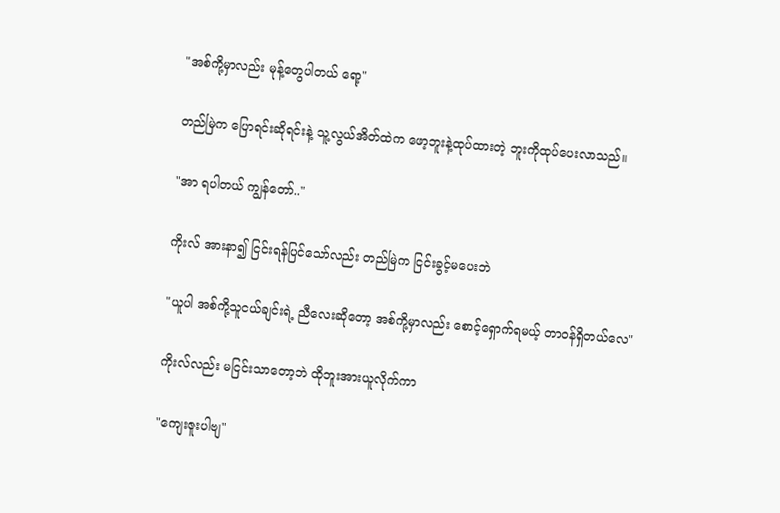"အစ်ကို့မှာလည်း မုန့်တွေပါတယ် ရော့"

တည်မြဲက ပြောရင်းဆိုရင်းနဲ့ သူ့လွယ်အိတ်ထဲက ဖော့ဘူးနဲ့ထုပ်ထားတဲ့ ဘူးကိုထုပ်ပေးလာသည်။

"အာ ရပါတယ် ကျွန်တော်.."

ကိုးလ် အားနာ၍ ငြင်းရန်ပြင်သော်လည်း တည်မြဲက ငြင်းခွင့်မပေးဘဲ

"ယူပါ အစ်ကို့သူငယ်ချင်းရဲ့ ညီလေးဆိုတော့ အစ်ကို့မှာလည်း စောင့်ရှောက်ရမယ့် တာဝန်ရှိတယ်လေ"

ကိုးလ်လည်း မငြင်းသာတော့ဘဲ ထိုဘူးအားယူလိုက်ကာ

"ကျေးဇူးပါဗျ"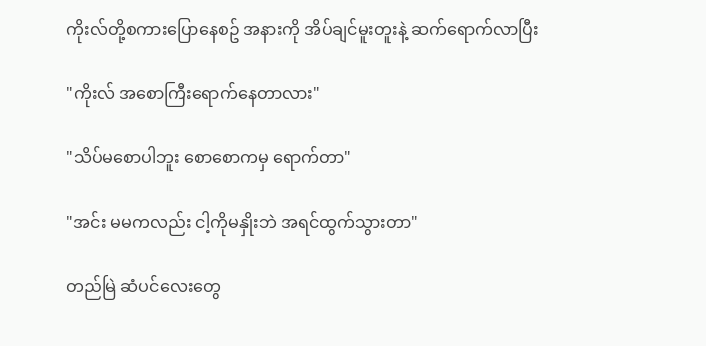ကိုးလ်တို့စကားပြောနေစဥ် အနားကို အိပ်ချင်မူးတူးနဲ့ ဆက်ရောက်လာပြီး

"ကိုးလ် အစောကြီးရောက်နေတာလား"

"သိပ်မစောပါဘူး စောစောကမှ ရောက်တာ"

"အင်း မမကလည်း ငါ့ကိုမနှိုးဘဲ အရင်ထွက်သွားတာ"

တည်မြဲ ဆံပင်လေးတွေ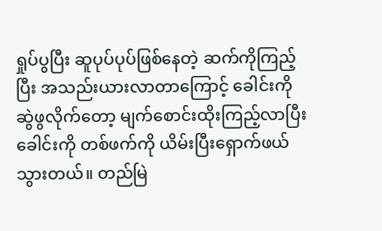ရှုပ်ပွပြီး ဆူပုပ်ပုပ်ဖြစ်နေတဲ့ ဆက်ကိုကြည့်ပြီး အသည်းယားလာတာကြောင့် ခေါင်းကို ဆွဲဖွလိုက်တော့ မျက်စောင်းထိုးကြည့်လာပြီး ခေါင်းကို တစ်ဖက်ကို ယိမ်းပြီးရှောက်ဖယ်သွားတယ်။ တည်မြဲ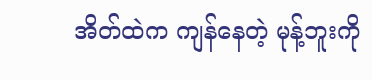အိတ်ထဲက ကျန်နေတဲ့ မုန့်ဘူးကို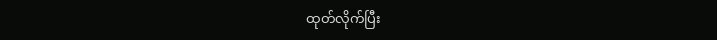ထုတ်လိုက်ပြီး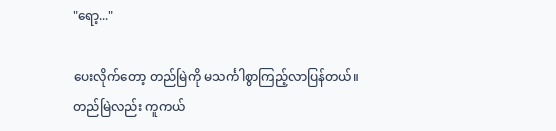"ရော့..."

ပေးလိုက်တော့ တည်မြဲကို မသင်္ကါစွာကြည့်လာပြန်တယ်။ တည်မြဲလည်း ကူကယ်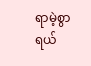ရာမဲ့စွာ ရယ်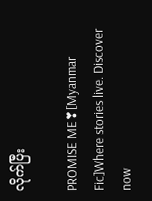လိုက်ပြီး

PROMISE ME❣[Myanmar Fic]Where stories live. Discover now